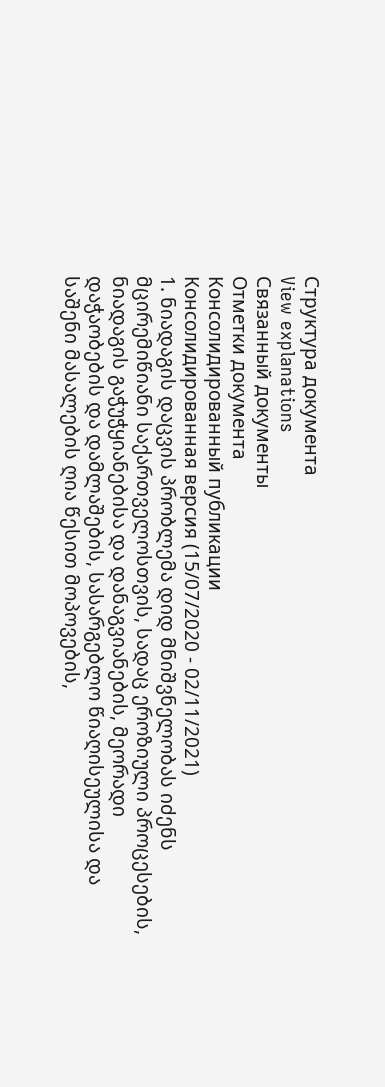Структура документа
View explanations
Связанный документы
Отметки документа
Консолидированный публикации
Консолидированная версия (15/07/2020 - 02/11/2021)
1. ნიადაგის დაცვის პრობლემა დიდ მნიშვნელობას იძენს მცირემიწიანი საქართველოსთვის, სადაც ეროზიული პროცესების, ნიადაგის გაჭუჭყიანებისა და დანაგვიანების, მეორადი დაჭაობების და დამლაშების, სასარგებლო წიაღისეულისა და საშენი მასალების ღია წესით მოპოვების,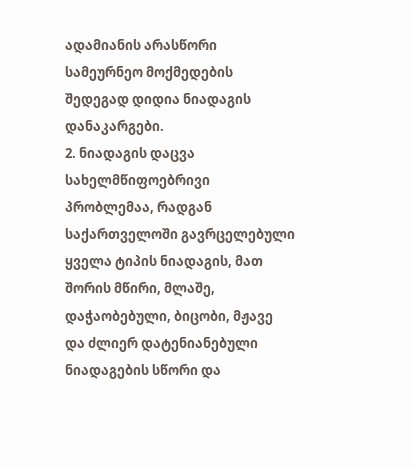ადამიანის არასწორი სამეურნეო მოქმედების შედეგად დიდია ნიადაგის დანაკარგები.
2. ნიადაგის დაცვა სახელმწიფოებრივი პრობლემაა, რადგან საქართველოში გავრცელებული ყველა ტიპის ნიადაგის, მათ შორის მწირი, მლაშე, დაჭაობებული, ბიცობი, მჟავე და ძლიერ დატენიანებული ნიადაგების სწორი და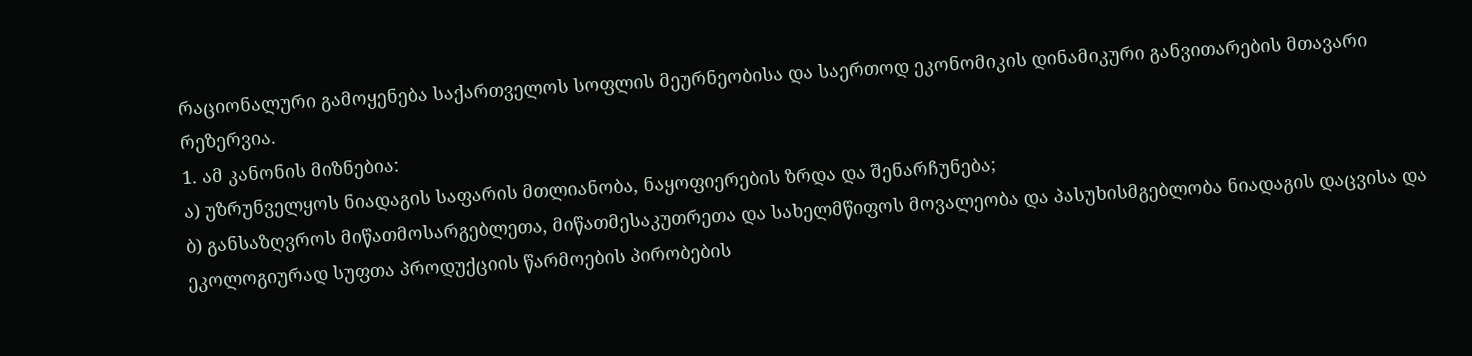რაციონალური გამოყენება საქართველოს სოფლის მეურნეობისა და საერთოდ ეკონომიკის დინამიკური განვითარების მთავარი რეზერვია.
1. ამ კანონის მიზნებია:
ა) უზრუნველყოს ნიადაგის საფარის მთლიანობა, ნაყოფიერების ზრდა და შენარჩუნება;
ბ) განსაზღვროს მიწათმოსარგებლეთა, მიწათმესაკუთრეთა და სახელმწიფოს მოვალეობა და პასუხისმგებლობა ნიადაგის დაცვისა და ეკოლოგიურად სუფთა პროდუქციის წარმოების პირობების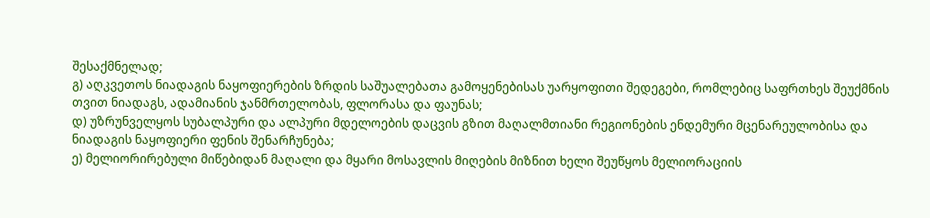შესაქმნელად;
გ) აღკვეთოს ნიადაგის ნაყოფიერების ზრდის საშუალებათა გამოყენებისას უარყოფითი შედეგები, რომლებიც საფრთხეს შეუქმნის თვით ნიადაგს, ადამიანის ჯანმრთელობას, ფლორასა და ფაუნას;
დ) უზრუნველყოს სუბალპური და ალპური მდელოების დაცვის გზით მაღალმთიანი რეგიონების ენდემური მცენარეულობისა და ნიადაგის ნაყოფიერი ფენის შენარჩუნება;
ე) მელიორირებული მიწებიდან მაღალი და მყარი მოსავლის მიღების მიზნით ხელი შეუწყოს მელიორაციის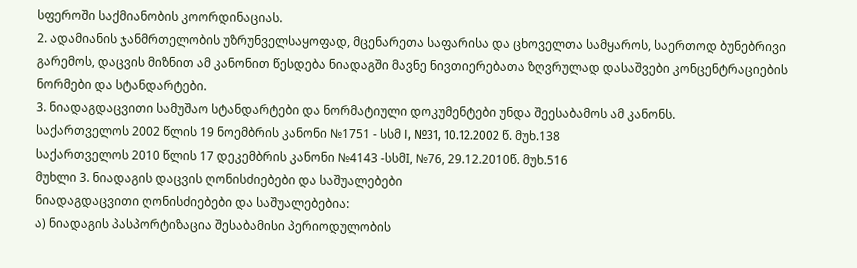სფეროში საქმიანობის კოორდინაციას.
2. ადამიანის ჯანმრთელობის უზრუნველსაყოფად, მცენარეთა საფარისა და ცხოველთა სამყაროს, საერთოდ ბუნებრივი გარემოს, დაცვის მიზნით ამ კანონით წესდება ნიადაგში მავნე ნივთიერებათა ზღვრულად დასაშვები კონცენტრაციების ნორმები და სტანდარტები.
3. ნიადაგდაცვითი სამუშაო სტანდარტები და ნორმატიული დოკუმენტები უნდა შეესაბამოს ამ კანონს.
საქართველოს 2002 წლის 19 ნოემბრის კანონი №1751 - სსმ I, №31, 10.12.2002 წ. მუხ.138
საქართველოს 2010 წლის 17 დეკემბრის კანონი №4143 -სსმI, №76, 29.12.2010წ. მუხ.516
მუხლი 3. ნიადაგის დაცვის ღონისძიებები და საშუალებები
ნიადაგდაცვითი ღონისძიებები და საშუალებებია:
ა) ნიადაგის პასპორტიზაცია შესაბამისი პერიოდულობის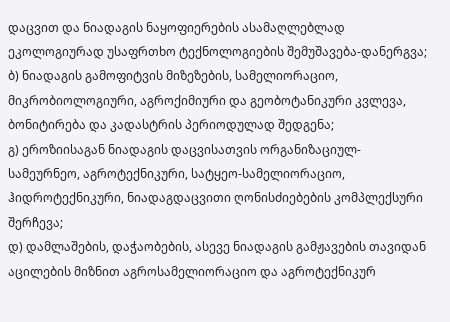დაცვით და ნიადაგის ნაყოფიერების ასამაღლებლად ეკოლოგიურად უსაფრთხო ტექნოლოგიების შემუშავება-დანერგვა;
ბ) ნიადაგის გამოფიტვის მიზეზების, სამელიორაციო, მიკრობიოლოგიური, აგროქიმიური და გეობოტანიკური კვლევა, ბონიტირება და კადასტრის პერიოდულად შედგენა;
გ) ეროზიისაგან ნიადაგის დაცვისათვის ორგანიზაციულ-სამეურნეო, აგროტექნიკური, სატყეო-სამელიორაციო, ჰიდროტექნიკური, ნიადაგდაცვითი ღონისძიებების კომპლექსური შერჩევა;
დ) დამლაშების, დაჭაობების, ასევე ნიადაგის გამჟავების თავიდან აცილების მიზნით აგროსამელიორაციო და აგროტექნიკურ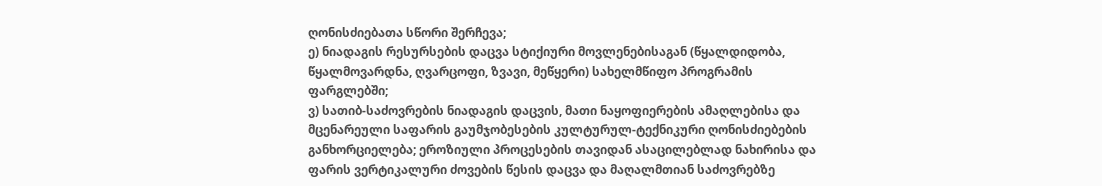ღონისძიებათა სწორი შერჩევა;
ე) ნიადაგის რესურსების დაცვა სტიქიური მოვლენებისაგან (წყალდიდობა, წყალმოვარდნა, ღვარცოფი, ზვავი, მეწყერი) სახელმწიფო პროგრამის ფარგლებში;
ვ) სათიბ-საძოვრების ნიადაგის დაცვის, მათი ნაყოფიერების ამაღლებისა და მცენარეული საფარის გაუმჯობესების კულტურულ-ტექნიკური ღონისძიებების განხორციელება; ეროზიული პროცესების თავიდან ასაცილებლად ნახირისა და ფარის ვერტიკალური ძოვების წესის დაცვა და მაღალმთიან საძოვრებზე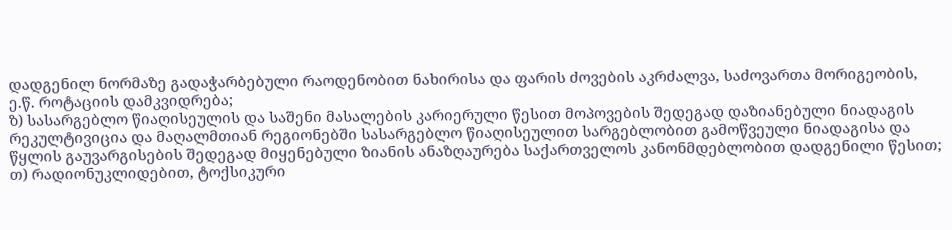დადგენილ ნორმაზე გადაჭარბებული რაოდენობით ნახირისა და ფარის ძოვების აკრძალვა, საძოვართა მორიგეობის, ე.წ. როტაციის დამკვიდრება;
ზ) სასარგებლო წიაღისეულის და საშენი მასალების კარიერული წესით მოპოვების შედეგად დაზიანებული ნიადაგის რეკულტივიცია და მაღალმთიან რეგიონებში სასარგებლო წიაღისეულით სარგებლობით გამოწვეული ნიადაგისა და წყლის გაუვარგისების შედეგად მიყენებული ზიანის ანაზღაურება საქართველოს კანონმდებლობით დადგენილი წესით;
თ) რადიონუკლიდებით, ტოქსიკური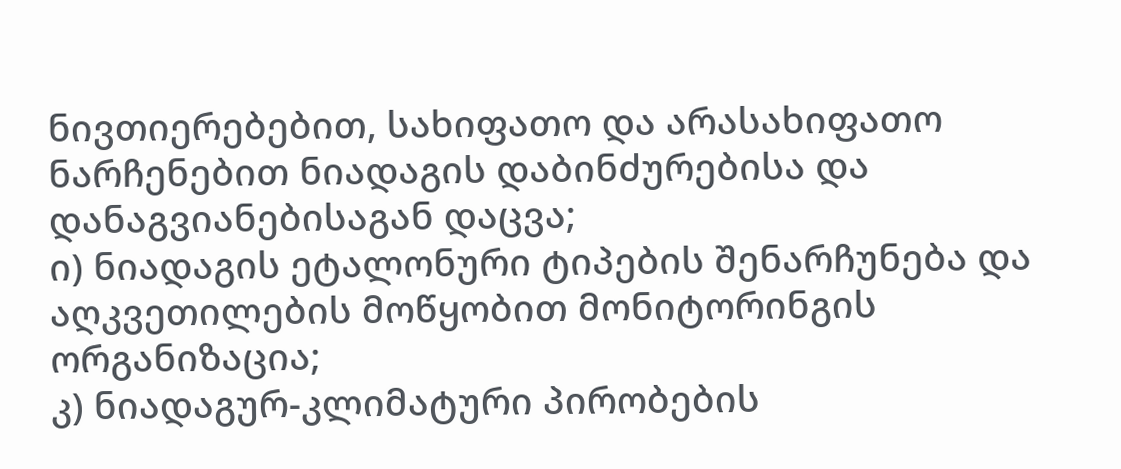ნივთიერებებით, სახიფათო და არასახიფათო ნარჩენებით ნიადაგის დაბინძურებისა და დანაგვიანებისაგან დაცვა;
ი) ნიადაგის ეტალონური ტიპების შენარჩუნება და აღკვეთილების მოწყობით მონიტორინგის ორგანიზაცია;
კ) ნიადაგურ-კლიმატური პირობების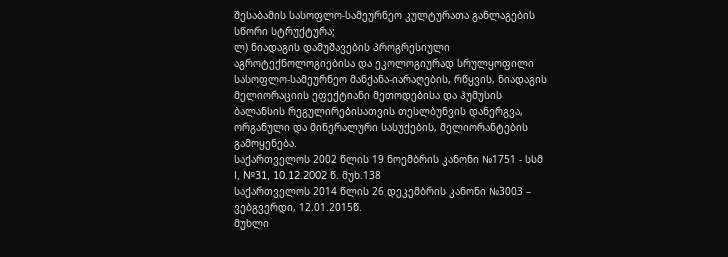შესაბამის სასოფლო-სამეურნეო კულტურათა განლაგების სწორი სტრუქტურა;
ლ) ნიადაგის დამუშავების პროგრესიული აგროტექნოლოგიებისა და ეკოლოგიურად სრულყოფილი სასოფლო-სამეურნეო მანქანა-იარაღების, რწყვის, ნიადაგის მელიორაციის ეფექტიანი მეთოდებისა და ჰუმუსის ბალანსის რეგულირებისათვის თესლბუნვის დანერგვა, ორგანული და მინერალური სასუქების, მელიორანტების გამოყენება.
საქართველოს 2002 წლის 19 ნოემბრის კანონი №1751 - სსმ I, №31, 10.12.2002 წ. მუხ.138
საქართველოს 2014 წლის 26 დეკემბრის კანონი №3003 – ვებგვერდი, 12.01.2015წ.
მუხლი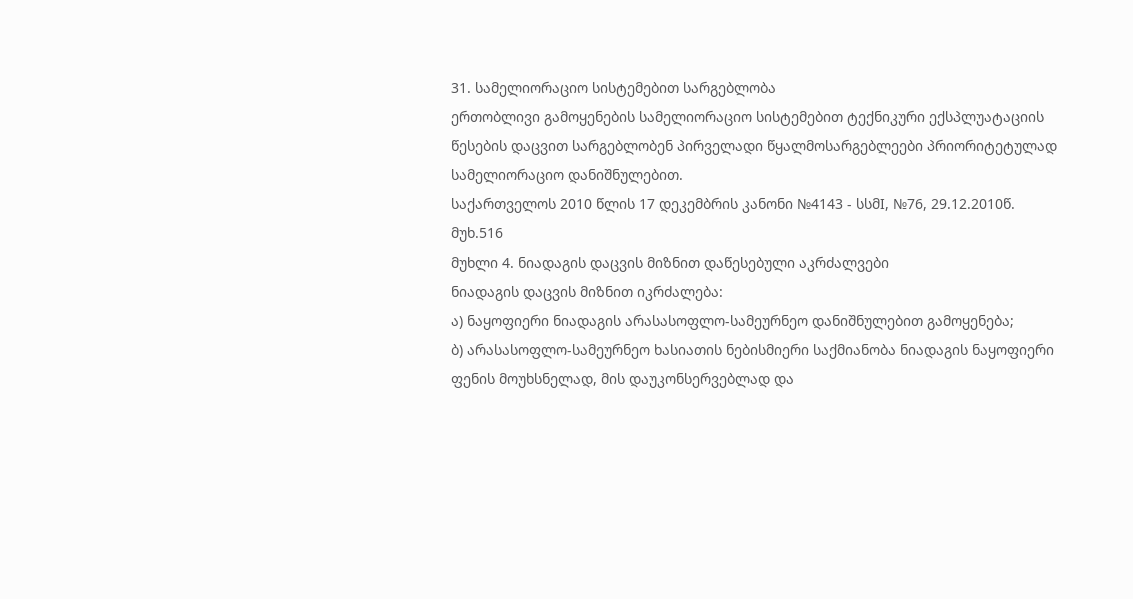31. სამელიორაციო სისტემებით სარგებლობა
ერთობლივი გამოყენების სამელიორაციო სისტემებით ტექნიკური ექსპლუატაციის წესების დაცვით სარგებლობენ პირველადი წყალმოსარგებლეები პრიორიტეტულად სამელიორაციო დანიშნულებით.
საქართველოს 2010 წლის 17 დეკემბრის კანონი №4143 - სსმI, №76, 29.12.2010წ. მუხ.516
მუხლი 4. ნიადაგის დაცვის მიზნით დაწესებული აკრძალვები
ნიადაგის დაცვის მიზნით იკრძალება:
ა) ნაყოფიერი ნიადაგის არასასოფლო-სამეურნეო დანიშნულებით გამოყენება;
ბ) არასასოფლო-სამეურნეო ხასიათის ნებისმიერი საქმიანობა ნიადაგის ნაყოფიერი ფენის მოუხსნელად, მის დაუკონსერვებლად და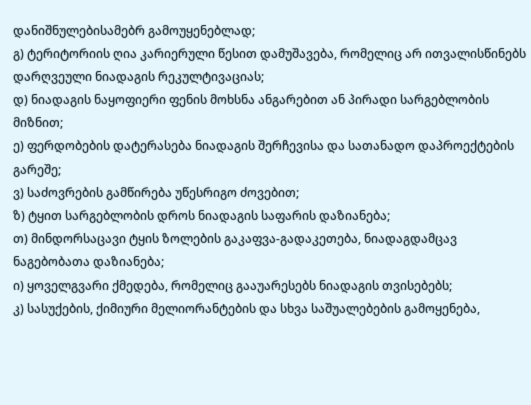დანიშნულებისამებრ გამოუყენებლად;
გ) ტერიტორიის ღია კარიერული წესით დამუშავება, რომელიც არ ითვალისწინებს დარღვეული ნიადაგის რეკულტივაციას;
დ) ნიადაგის ნაყოფიერი ფენის მოხსნა ანგარებით ან პირადი სარგებლობის მიზნით;
ე) ფერდობების დატერასება ნიადაგის შერჩევისა და სათანადო დაპროექტების გარეშე;
ვ) საძოვრების გამწირება უწესრიგო ძოვებით;
ზ) ტყით სარგებლობის დროს ნიადაგის საფარის დაზიანება;
თ) მინდორსაცავი ტყის ზოლების გაკაფვა-გადაკეთება, ნიადაგდამცავ ნაგებობათა დაზიანება;
ი) ყოველგვარი ქმედება, რომელიც გააუარესებს ნიადაგის თვისებებს;
კ) სასუქების, ქიმიური მელიორანტების და სხვა საშუალებების გამოყენება,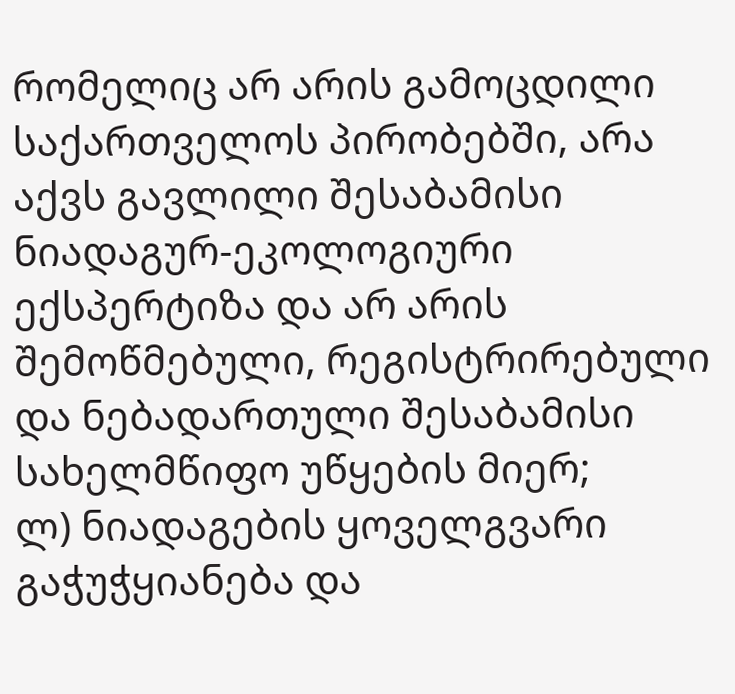რომელიც არ არის გამოცდილი საქართველოს პირობებში, არა აქვს გავლილი შესაბამისი ნიადაგურ-ეკოლოგიური ექსპერტიზა და არ არის შემოწმებული, რეგისტრირებული და ნებადართული შესაბამისი სახელმწიფო უწყების მიერ;
ლ) ნიადაგების ყოველგვარი გაჭუჭყიანება და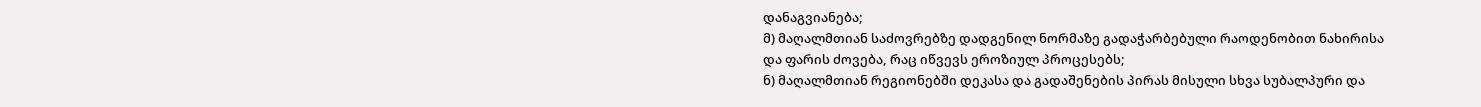დანაგვიანება;
მ) მაღალმთიან საძოვრებზე დადგენილ ნორმაზე გადაჭარბებული რაოდენობით ნახირისა და ფარის ძოვება, რაც იწვევს ეროზიულ პროცესებს;
ნ) მაღალმთიან რეგიონებში დეკასა და გადაშენების პირას მისული სხვა სუბალპური და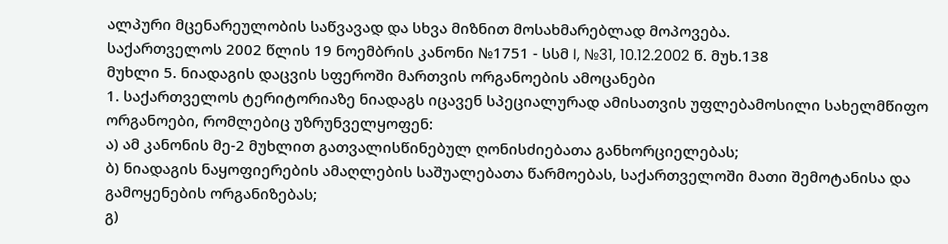ალპური მცენარეულობის საწვავად და სხვა მიზნით მოსახმარებლად მოპოვება.
საქართველოს 2002 წლის 19 ნოემბრის კანონი №1751 - სსმ I, №31, 10.12.2002 წ. მუხ.138
მუხლი 5. ნიადაგის დაცვის სფეროში მართვის ორგანოების ამოცანები
1. საქართველოს ტერიტორიაზე ნიადაგს იცავენ სპეციალურად ამისათვის უფლებამოსილი სახელმწიფო ორგანოები, რომლებიც უზრუნველყოფენ:
ა) ამ კანონის მე-2 მუხლით გათვალისწინებულ ღონისძიებათა განხორციელებას;
ბ) ნიადაგის ნაყოფიერების ამაღლების საშუალებათა წარმოებას, საქართველოში მათი შემოტანისა და გამოყენების ორგანიზებას;
გ)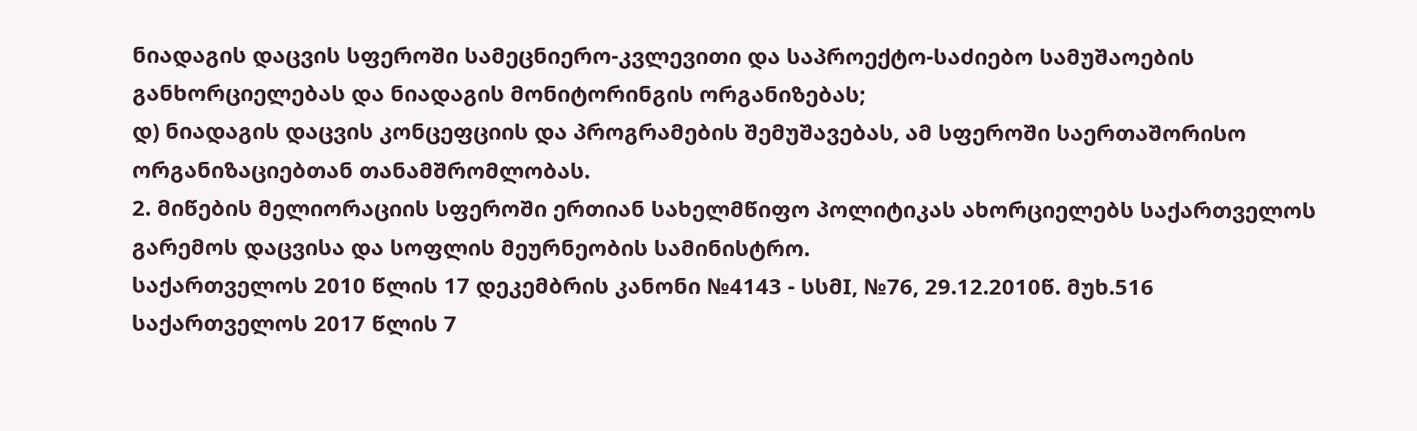ნიადაგის დაცვის სფეროში სამეცნიერო-კვლევითი და საპროექტო-საძიებო სამუშაოების განხორციელებას და ნიადაგის მონიტორინგის ორგანიზებას;
დ) ნიადაგის დაცვის კონცეფციის და პროგრამების შემუშავებას, ამ სფეროში საერთაშორისო ორგანიზაციებთან თანამშრომლობას.
2. მიწების მელიორაციის სფეროში ერთიან სახელმწიფო პოლიტიკას ახორციელებს საქართველოს გარემოს დაცვისა და სოფლის მეურნეობის სამინისტრო.
საქართველოს 2010 წლის 17 დეკემბრის კანონი №4143 - სსმI, №76, 29.12.2010წ. მუხ.516
საქართველოს 2017 წლის 7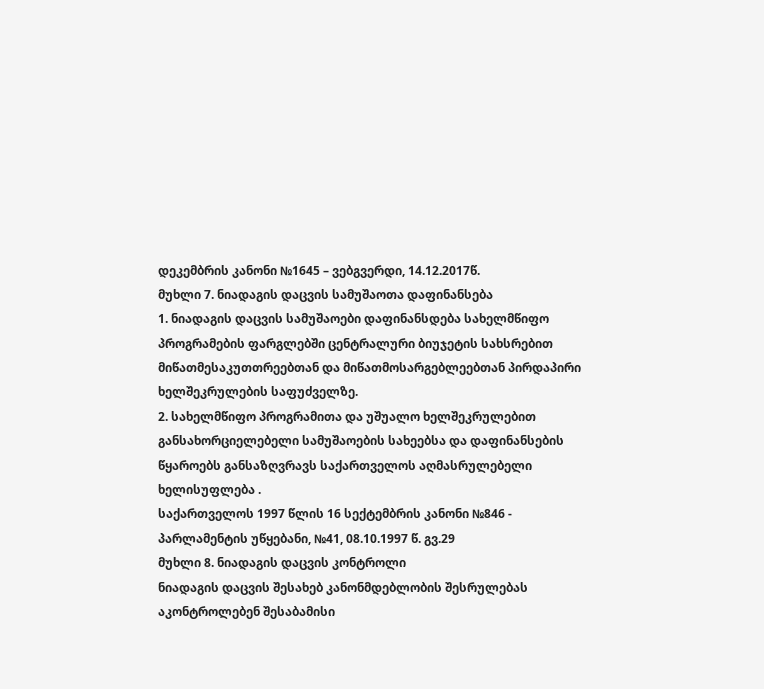დეკემბრის კანონი №1645 – ვებგვერდი, 14.12.2017წ.
მუხლი 7. ნიადაგის დაცვის სამუშაოთა დაფინანსება
1. ნიადაგის დაცვის სამუშაოები დაფინანსდება სახელმწიფო პროგრამების ფარგლებში ცენტრალური ბიუჯეტის სახსრებით მიწათმესაკუთთრეებთან და მიწათმოსარგებლეებთან პირდაპირი ხელშეკრულების საფუძველზე.
2. სახელმწიფო პროგრამითა და უშუალო ხელშეკრულებით განსახორციელებელი სამუშაოების სახეებსა და დაფინანსების წყაროებს განსაზღვრავს საქართველოს აღმასრულებელი ხელისუფლება .
საქართველოს 1997 წლის 16 სექტემბრის კანონი №846 - პარლამენტის უწყებანი, №41, 08.10.1997 წ. გვ.29
მუხლი 8. ნიადაგის დაცვის კონტროლი
ნიადაგის დაცვის შესახებ კანონმდებლობის შესრულებას აკონტროლებენ შესაბამისი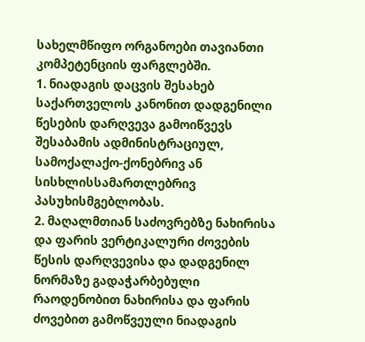სახელმწიფო ორგანოები თავიანთი კომპეტენციის ფარგლებში.
1. ნიადაგის დაცვის შესახებ საქართველოს კანონით დადგენილი წესების დარღვევა გამოიწვევს შესაბამის ადმინისტრაციულ, სამოქალაქო-ქონებრივ ან სისხლისსამართლებრივ პასუხისმგებლობას.
2. მაღალმთიან საძოვრებზე ნახირისა და ფარის ვერტიკალური ძოვების წესის დარღვევისა და დადგენილ ნორმაზე გადაჭარბებული რაოდენობით ნახირისა და ფარის ძოვებით გამოწვეული ნიადაგის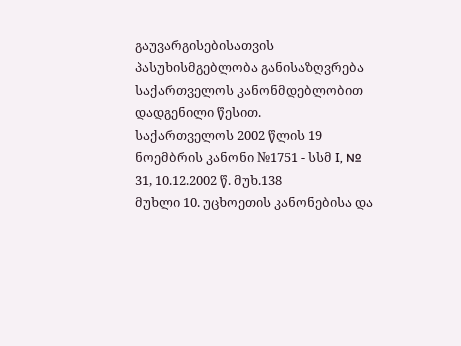გაუვარგისებისათვის პასუხისმგებლობა განისაზღვრება საქართველოს კანონმდებლობით დადგენილი წესით.
საქართველოს 2002 წლის 19 ნოემბრის კანონი №1751 - სსმ I, № 31, 10.12.2002 წ. მუხ.138
მუხლი 10. უცხოეთის კანონებისა და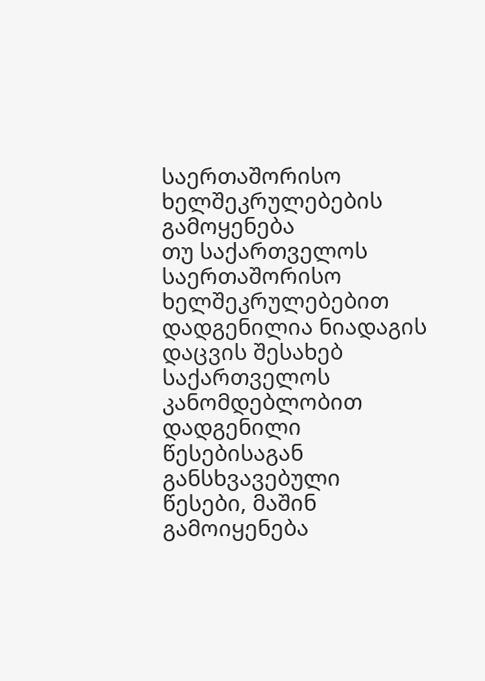საერთაშორისო ხელშეკრულებების გამოყენება
თუ საქართველოს საერთაშორისო ხელშეკრულებებით დადგენილია ნიადაგის დაცვის შესახებ საქართველოს კანომდებლობით დადგენილი წესებისაგან განსხვავებული წესები, მაშინ გამოიყენება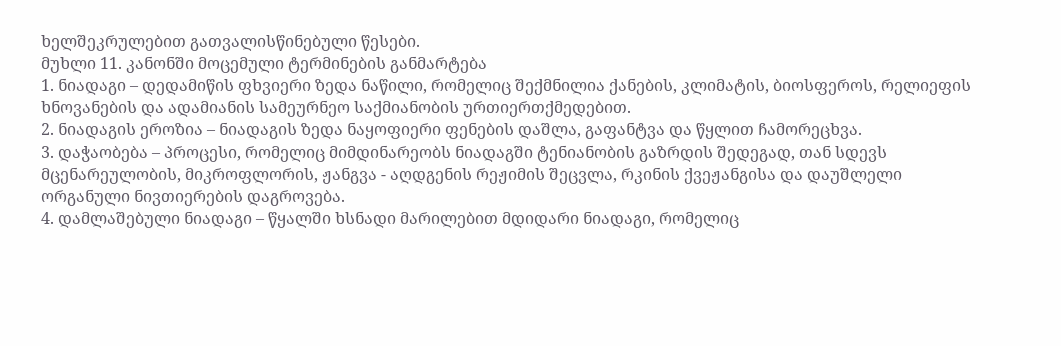ხელშეკრულებით გათვალისწინებული წესები.
მუხლი 11. კანონში მოცემული ტერმინების განმარტება
1. ნიადაგი – დედამიწის ფხვიერი ზედა ნაწილი, რომელიც შექმნილია ქანების, კლიმატის, ბიოსფეროს, რელიეფის ხნოვანების და ადამიანის სამეურნეო საქმიანობის ურთიერთქმედებით.
2. ნიადაგის ეროზია – ნიადაგის ზედა ნაყოფიერი ფენების დაშლა, გაფანტვა და წყლით ჩამორეცხვა.
3. დაჭაობება – პროცესი, რომელიც მიმდინარეობს ნიადაგში ტენიანობის გაზრდის შედეგად, თან სდევს მცენარეულობის, მიკროფლორის, ჟანგვა - აღდგენის რეჟიმის შეცვლა, რკინის ქვეჟანგისა და დაუშლელი ორგანული ნივთიერების დაგროვება.
4. დამლაშებული ნიადაგი – წყალში ხსნადი მარილებით მდიდარი ნიადაგი, რომელიც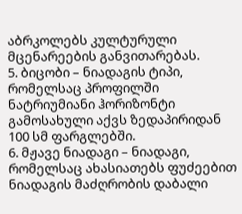აბრკოლებს კულტურული მცენარეების განვითარებას.
5. ბიცობი – ნიადაგის ტიპი, რომელსაც პროფილში ნატრიუმიანი ჰორიზონტი გამოსახული აქვს ზედაპირიდან 100 სმ ფარგლებში.
6. მჟავე ნიადაგი – ნიადაგი, რომელსაც ახასიათებს ფუძეებით ნიადაგის მაძღრობის დაბალი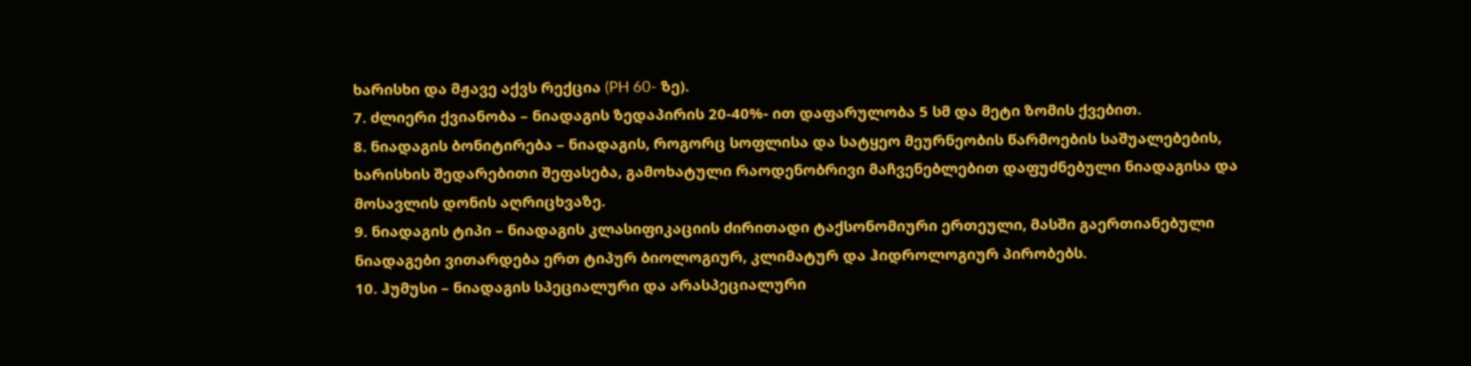ხარისხი და მჟავე აქვს რექცია (PH 60- ზე).
7. ძლიერი ქვიანობა – ნიადაგის ზედაპირის 20-40%- ით დაფარულობა 5 სმ და მეტი ზომის ქვებით.
8. ნიადაგის ბონიტირება – ნიადაგის, როგორც სოფლისა და სატყეო მეურნეობის წარმოების საშუალებების, ხარისხის შედარებითი შეფასება, გამოხატული რაოდენობრივი მაჩვენებლებით დაფუძნებული ნიადაგისა და მოსავლის დონის აღრიცხვაზე.
9. ნიადაგის ტიპი – ნიადაგის კლასიფიკაციის ძირითადი ტაქსონომიური ერთეული, მასში გაერთიანებული ნიადაგები ვითარდება ერთ ტიპურ ბიოლოგიურ, კლიმატურ და ჰიდროლოგიურ პირობებს.
10. ჰუმუსი – ნიადაგის სპეციალური და არასპეციალური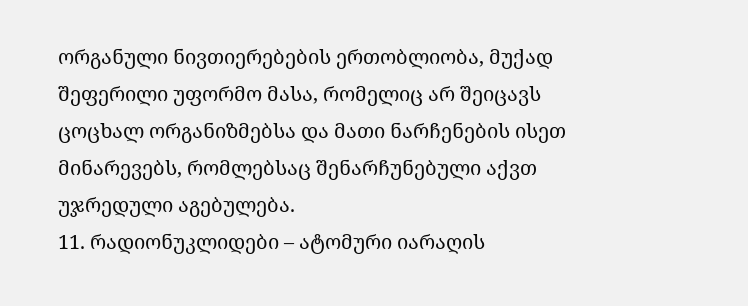ორგანული ნივთიერებების ერთობლიობა, მუქად შეფერილი უფორმო მასა, რომელიც არ შეიცავს ცოცხალ ორგანიზმებსა და მათი ნარჩენების ისეთ მინარევებს, რომლებსაც შენარჩუნებული აქვთ უჯრედული აგებულება.
11. რადიონუკლიდები – ატომური იარაღის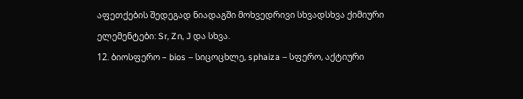აფეთქების შედეგად ნიადაგში მოხვედრივი სხვადსხვა ქიმიური ელემენტები: Sr, Zn, J და სხვა.
12. ბიოსფერო – bios – სიცოცხლე, sphaiza – სფერო, აქტიური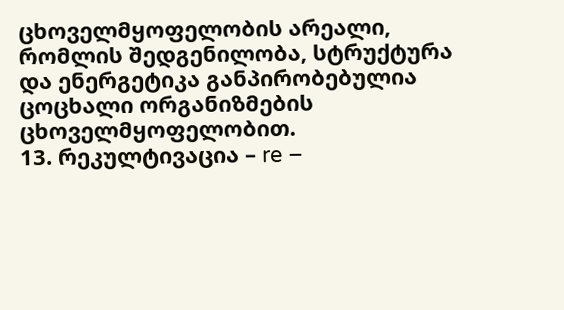ცხოველმყოფელობის არეალი, რომლის შედგენილობა, სტრუქტურა და ენერგეტიკა განპირობებულია ცოცხალი ორგანიზმების ცხოველმყოფელობით.
13. რეკულტივაცია – re –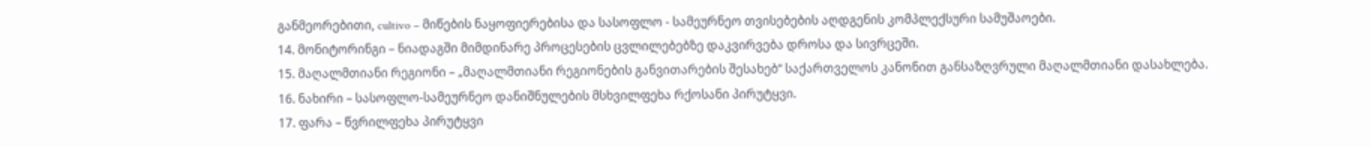განმეორებითი, cultivo – მიწების ნაყოფიერებისა და სასოფლო - სამეურნეო თვისებების აღდგენის კომპლექსური სამუშაოები.
14. მონიტორინგი – ნიადაგში მიმდინარე პროცესების ცვლილებებზე დაკვირვება დროსა და სივრცეში.
15. მაღალმთიანი რეგიონი – „მაღალმთიანი რეგიონების განვითარების შესახებ“ საქართველოს კანონით განსაზღვრული მაღალმთიანი დასახლება.
16. ნახირი – სასოფლო-სამეურნეო დანიშნულების მსხვილფეხა რქოსანი პირუტყვი.
17. ფარა – წვრილფეხა პირუტყვი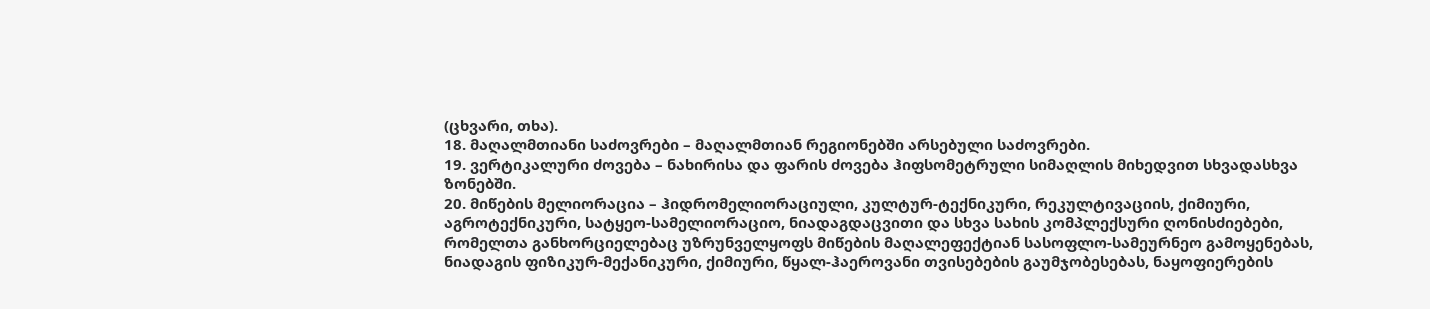(ცხვარი, თხა).
18. მაღალმთიანი საძოვრები – მაღალმთიან რეგიონებში არსებული საძოვრები.
19. ვერტიკალური ძოვება – ნახირისა და ფარის ძოვება ჰიფსომეტრული სიმაღლის მიხედვით სხვადასხვა ზონებში.
20. მიწების მელიორაცია – ჰიდრომელიორაციული, კულტურ-ტექნიკური, რეკულტივაციის, ქიმიური, აგროტექნიკური, სატყეო-სამელიორაციო, ნიადაგდაცვითი და სხვა სახის კომპლექსური ღონისძიებები, რომელთა განხორციელებაც უზრუნველყოფს მიწების მაღალეფექტიან სასოფლო-სამეურნეო გამოყენებას, ნიადაგის ფიზიკურ-მექანიკური, ქიმიური, წყალ-ჰაეროვანი თვისებების გაუმჯობესებას, ნაყოფიერების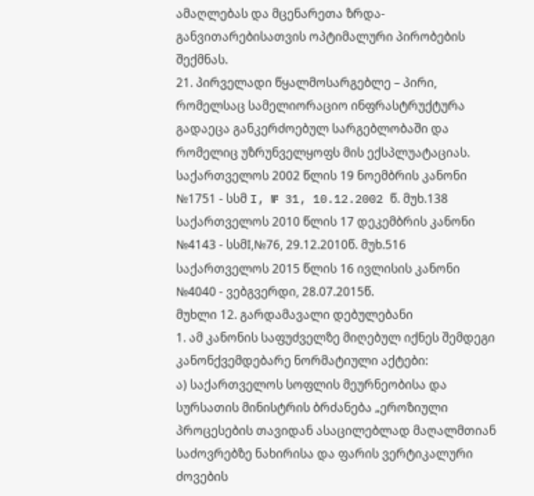ამაღლებას და მცენარეთა ზრდა-განვითარებისათვის ოპტიმალური პირობების შექმნას.
21. პირველადი წყალმოსარგებლე – პირი, რომელსაც სამელიორაციო ინფრასტრუქტურა გადაეცა განკერძოებულ სარგებლობაში და რომელიც უზრუნველყოფს მის ექსპლუატაციას.
საქართველოს 2002 წლის 19 ნოემბრის კანონი №1751 - სსმ I, № 31, 10.12.2002 წ. მუხ.138
საქართველოს 2010 წლის 17 დეკემბრის კანონი №4143 - სსმI,№76, 29.12.2010წ. მუხ.516
საქართველოს 2015 წლის 16 ივლისის კანონი №4040 - ვებგვერდი, 28.07.2015წ.
მუხლი 12. გარდამავალი დებულებანი
1. ამ კანონის საფუძველზე მიღებულ იქნეს შემდეგი კანონქვემდებარე ნორმატიული აქტები:
ა) საქართველოს სოფლის მეურნეობისა და სურსათის მინისტრის ბრძანება „ეროზიული პროცესების თავიდან ასაცილებლად მაღალმთიან საძოვრებზე ნახირისა და ფარის ვერტიკალური ძოვების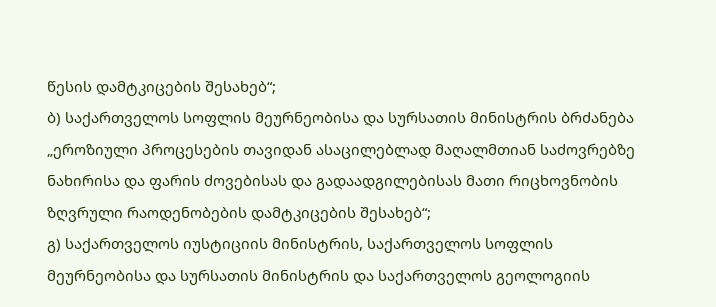წესის დამტკიცების შესახებ“;
ბ) საქართველოს სოფლის მეურნეობისა და სურსათის მინისტრის ბრძანება „ეროზიული პროცესების თავიდან ასაცილებლად მაღალმთიან საძოვრებზე ნახირისა და ფარის ძოვებისას და გადაადგილებისას მათი რიცხოვნობის ზღვრული რაოდენობების დამტკიცების შესახებ“;
გ) საქართველოს იუსტიციის მინისტრის, საქართველოს სოფლის მეურნეობისა და სურსათის მინისტრის და საქართველოს გეოლოგიის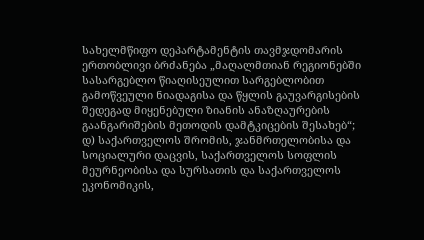სახელმწიფო დეპარტამენტის თავმჯდომარის ერთობლივი ბრძანება „მაღალმთიან რეგიონებში სასარგებლო წიაღისეულით სარგებლობით გამოწვეული ნიადაგისა და წყლის გაუვარგისების შედეგად მიყენებული ზიანის ანაზღაურების გაანგარიშების მეთოდის დამტკიცების შესახებ“;
დ) საქართველოს შრომის, ჯანმრთელობისა და სოციალური დაცვის, საქართველოს სოფლის მეურნეობისა და სურსათის და საქართველოს ეკონომიკის,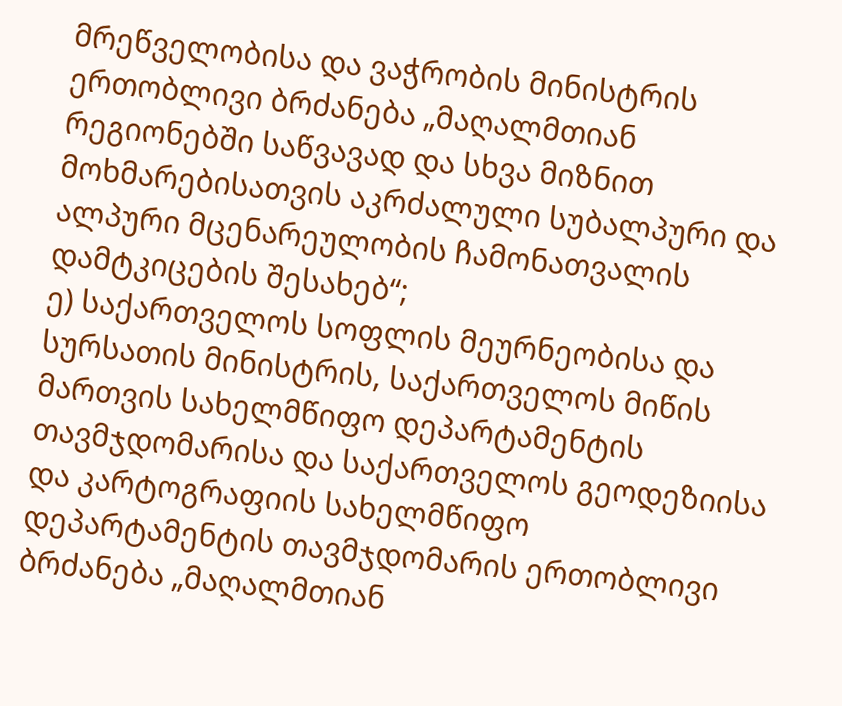მრეწველობისა და ვაჭრობის მინისტრის ერთობლივი ბრძანება „მაღალმთიან რეგიონებში საწვავად და სხვა მიზნით მოხმარებისათვის აკრძალული სუბალპური და ალპური მცენარეულობის ჩამონათვალის დამტკიცების შესახებ“;
ე) საქართველოს სოფლის მეურნეობისა და სურსათის მინისტრის, საქართველოს მიწის მართვის სახელმწიფო დეპარტამენტის თავმჯდომარისა და საქართველოს გეოდეზიისა და კარტოგრაფიის სახელმწიფო დეპარტამენტის თავმჯდომარის ერთობლივი ბრძანება „მაღალმთიან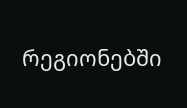რეგიონებში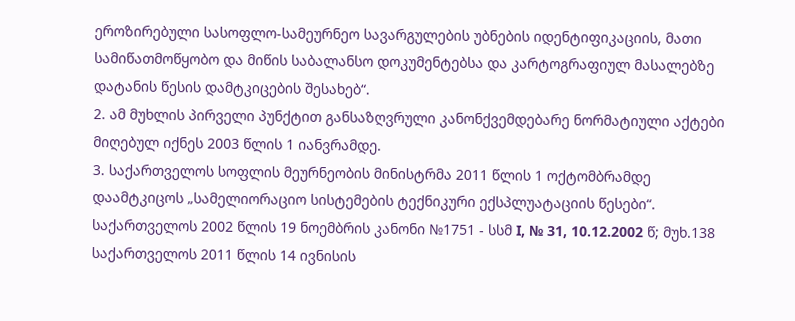ეროზირებული სასოფლო-სამეურნეო სავარგულების უბნების იდენტიფიკაციის, მათი სამიწათმოწყობო და მიწის საბალანსო დოკუმენტებსა და კარტოგრაფიულ მასალებზე დატანის წესის დამტკიცების შესახებ“.
2. ამ მუხლის პირველი პუნქტით განსაზღვრული კანონქვემდებარე ნორმატიული აქტები მიღებულ იქნეს 2003 წლის 1 იანვრამდე.
3. საქართველოს სოფლის მეურნეობის მინისტრმა 2011 წლის 1 ოქტომბრამდე დაამტკიცოს „სამელიორაციო სისტემების ტექნიკური ექსპლუატაციის წესები“.
საქართველოს 2002 წლის 19 ნოემბრის კანონი №1751 - სსმ I, № 31, 10.12.2002 წ; მუხ.138
საქართველოს 2011 წლის 14 ივნისის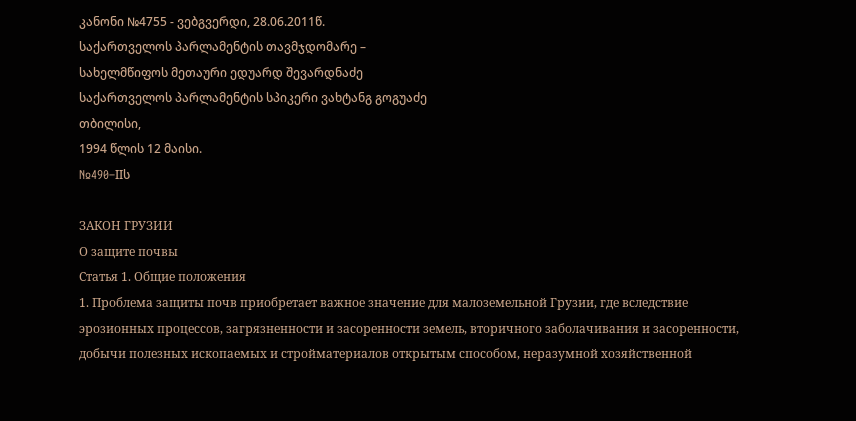კანონი №4755 - ვებგვერდი, 28.06.2011წ.
საქართველოს პარლამენტის თავმჯდომარე –
სახელმწიფოს მეთაური ედუარდ შევარდნაძე
საქართველოს პარლამენტის სპიკერი ვახტანგ გოგუაძე
თბილისი,
1994 წლის 12 მაისი.
№490–IIს

ЗАКОН ГРУЗИИ
О защите почвы
Статья 1. Общие положения
1. Проблема защиты почв приобретает важное значение для малоземельной Грузии, где вследствие эрозионных процессов, загрязненности и засоренности земель, вторичного заболачивания и засоренности, добычи полезных ископаемых и стройматериалов открытым способом, неразумной хозяйственной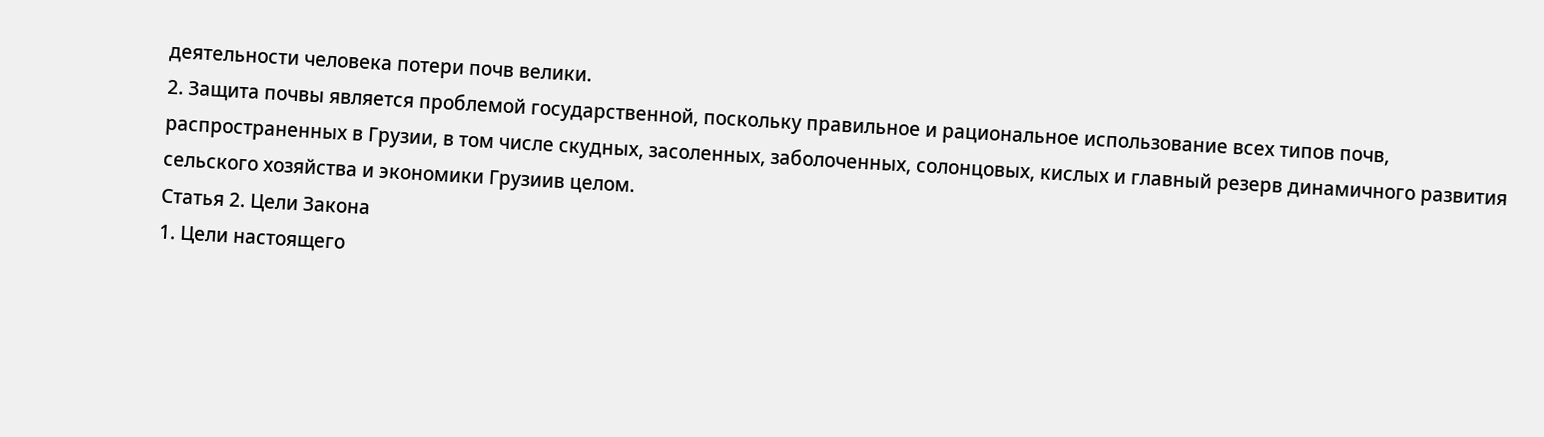деятельности человека потери почв велики.
2. Защита почвы является проблемой государственной, поскольку правильное и рациональное использование всех типов почв, распространенных в Грузии, в том числе скудных, засоленных, заболоченных, солонцовых, кислых и главный резерв динамичного развития сельского хозяйства и экономики Грузиив целом.
Статья 2. Цели Закона
1. Цели настоящего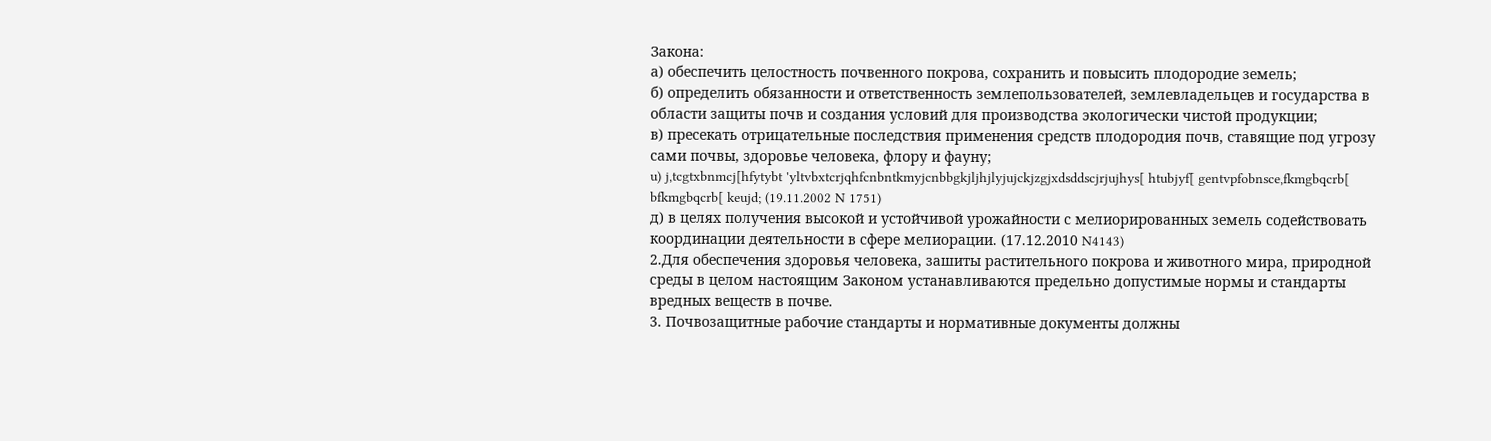Закона:
а) обеспечить целостность почвенного покрова, сохранить и повысить плодородие земель;
б) определить обязанности и ответственность землепользователей, землевладельцев и государства в области защиты почв и создания условий для производства экологически чистой продукции;
в) пресекать отрицательные последствия применения средств плодородия почв, ставящие под угрозу сами почвы, здоровье человека, флору и фауну;
u) j,tcgtxbnmcj[hfytybt 'yltvbxtcrjqhfcnbntkmyjcnbbgkjljhjlyjujckjzgjxdsddscjrjujhys[ htubjyf[ gentvpfobnsce,fkmgbqcrb[ bfkmgbqcrb[ keujd; (19.11.2002 N 1751)
д) в целях получения высокой и устойчивой урожайности с мелиорированных земель содействовать координации деятельности в сфере мелиорации. (17.12.2010 N4143)
2.Для обеспечения здоровья человека, зашиты растительного покрова и животного мира, природной среды в целом настоящим Законом устанавливаются предельно допустимые нормы и стандарты вредных веществ в почве.
3. Почвозащитные рабочие стандарты и нормативные документы должны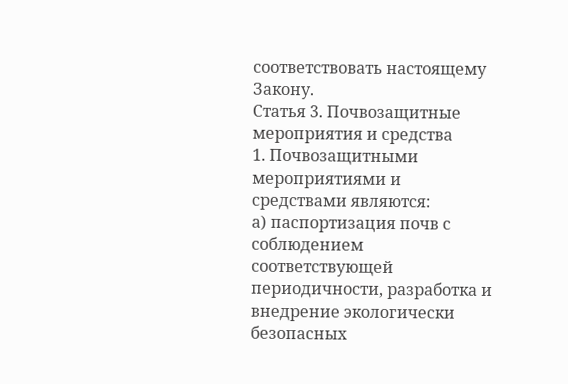соответствовать настоящему Закону.
Статья 3. Почвозащитные мероприятия и средства
1. Почвозащитными мероприятиями и средствами являются:
а) паспортизация почв с соблюдением соответствующей периодичности, разработка и внедрение экологически безопасных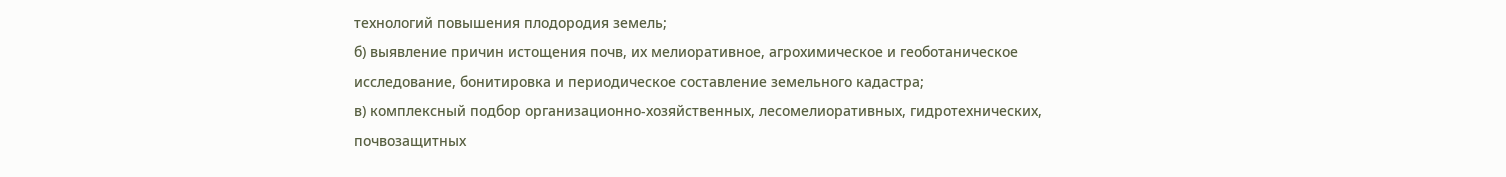технологий повышения плодородия земель;
б) выявление причин истощения почв, их мелиоративное, агрохимическое и геоботаническое исследование, бонитировка и периодическое составление земельного кадастра;
в) комплексный подбор организационно-хозяйственных, лесомелиоративных, гидротехнических, почвозащитных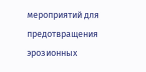мероприятий для предотвращения эрозионных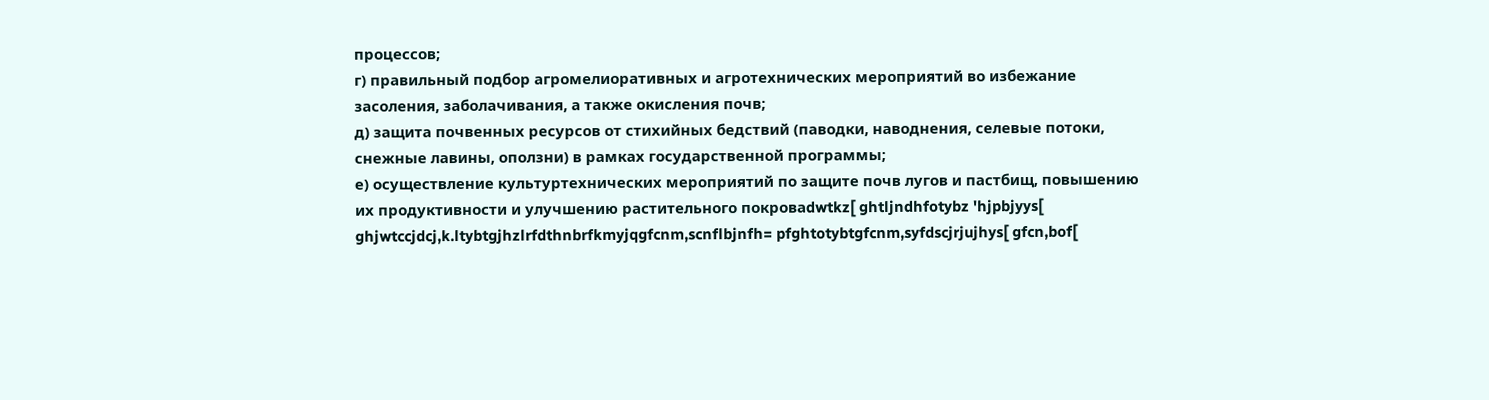процессов;
г) правильный подбор агромелиоративных и агротехнических мероприятий во избежание засоления, заболачивания, а также окисления почв;
д) защита почвенных ресурсов от стихийных бедствий (паводки, наводнения, селевые потоки, снежные лавины, оползни) в рамках государственной программы;
е) осуществление культуртехнических мероприятий по защите почв лугов и пастбищ, повышению их продуктивности и улучшению растительного покроваdwtkz[ ghtljndhfotybz 'hjpbjyys[ ghjwtccjdcj,k.ltybtgjhzlrfdthnbrfkmyjqgfcnm,scnflbjnfh= pfghtotybtgfcnm,syfdscjrjujhys[ gfcn,bof[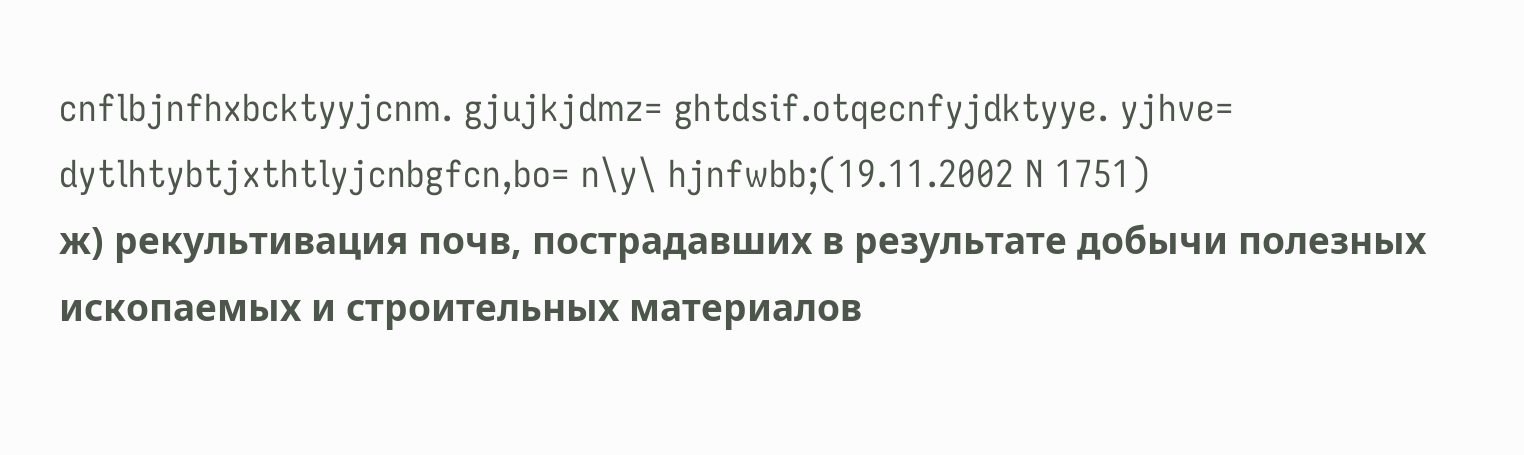cnflbjnfhxbcktyyjcnm. gjujkjdmz= ghtdsif.otqecnfyjdktyye. yjhve= dytlhtybtjxthtlyjcnbgfcn,bo= n\y\ hjnfwbb;(19.11.2002 N 1751)
ж) рекультивация почв, пострадавших в результате добычи полезных ископаемых и строительных материалов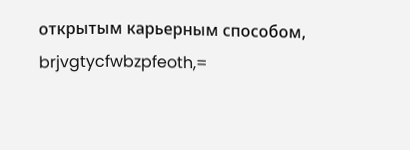открытым карьерным способом, brjvgtycfwbzpfeoth,=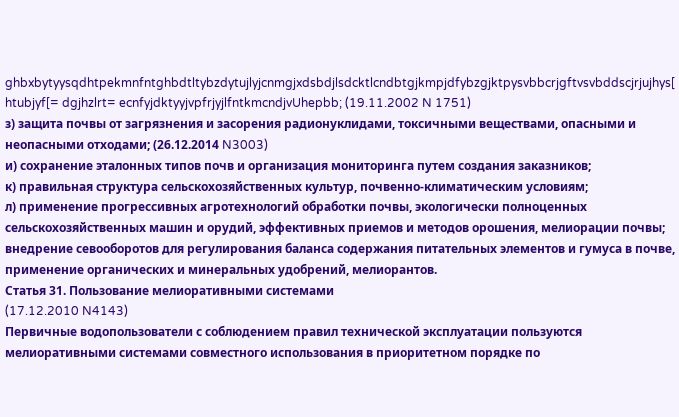ghbxbytyysqdhtpekmnfntghbdtltybzdytujlyjcnmgjxdsbdjlsdcktlcndbtgjkmpjdfybzgjktpysvbbcrjgftvsvbddscjrjujhys[ htubjyf[= dgjhzlrt= ecnfyjdktyyjvpfrjyjlfntkmcndjvUhepbb; (19.11.2002 N 1751)
з) защита почвы от загрязнения и засорения радионуклидами, токсичными веществами, опасными и неопасными отходами; (26.12.2014 N3003)
и) сохранение эталонных типов почв и организация мониторинга путем создания заказников;
к) правильная структура сельскохозяйственных культур, почвенно-климатическим условиям;
л) применение прогрессивных агротехнологий обработки почвы, экологически полноценных сельскохозяйственных машин и орудий, эффективных приемов и методов орошения, мелиорации почвы; внедрение севооборотов для регулирования баланса содержания питательных элементов и гумуса в почве, применение органических и минеральных удобрений, мелиорантов.
Статья 31. Пользование мелиоративными системами
(17.12.2010 N4143)
Первичные водопользователи с соблюдением правил технической эксплуатации пользуются мелиоративными системами совместного использования в приоритетном порядке по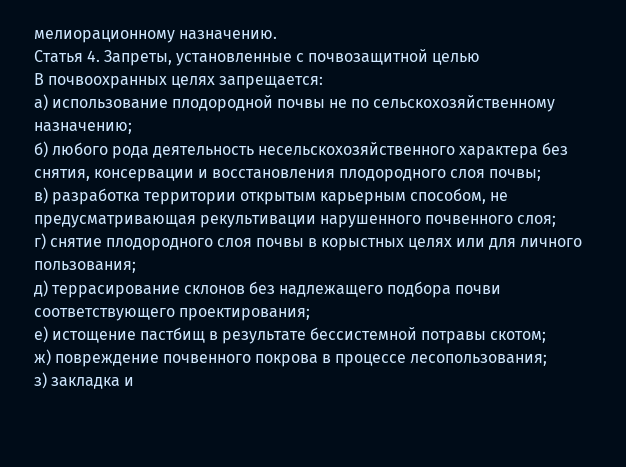мелиорационному назначению.
Статья 4. Запреты, установленные с почвозащитной целью
В почвоохранных целях запрещается:
а) использование плодородной почвы не по сельскохозяйственному назначению;
б) любого рода деятельность несельскохозяйственного характера без снятия, консервации и восстановления плодородного слоя почвы;
в) разработка территории открытым карьерным способом, не предусматривающая рекультивации нарушенного почвенного слоя;
г) снятие плодородного слоя почвы в корыстных целях или для личного пользования;
д) террасирование склонов без надлежащего подбора почви соответствующего проектирования;
е) истощение пастбищ в результате бессистемной потравы скотом;
ж) повреждение почвенного покрова в процессе лесопользования;
з) закладка и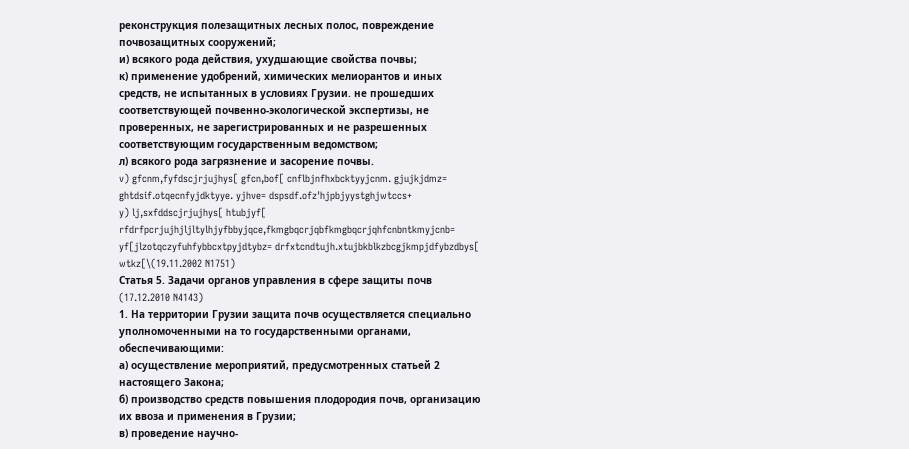реконструкция полезащитных лесных полос, повреждение почвозащитных сооружений;
и) всякого рода действия, ухудшающие свойства почвы;
к) применение удобрений, химических мелиорантов и иных средств, не испытанных в условиях Грузии. не прошедших соответствующей почвенно-экологической экспертизы, не проверенных, не зарегистрированных и не разрешенных соответствующим государственным ведомством;
л) всякого рода загрязнение и засорение почвы.
v) gfcnm,fyfdscjrjujhys[ gfcn,bof[ cnflbjnfhxbcktyyjcnm. gjujkjdmz= ghtdsif.otqecnfyjdktyye. yjhve= dspsdf.ofz'hjpbjyystghjwtccs+
y) lj,sxfddscjrjujhys[ htubjyf[ rfdrfpcrjujhjljltylhjyfbbyjqce,fkmgbqcrjqbfkmgbqcrjqhfcnbntkmyjcnb= yf[jlzotqczyfuhfybbcxtpyjdtybz= drfxtcndtujh.xtujbkblkzbcgjkmpjdfybzdbys[ wtkz[\(19.11.2002 N1751)
Статья 5. Задачи органов управления в сфере защиты почв
(17.12.2010 N4143)
1. На территории Грузии защита почв осуществляется специально уполномоченными на то государственными органами, обеспечивающими:
а) осуществление мероприятий, предусмотренных статьей 2 настоящего Закона;
б) производство средств повышения плодородия почв, организацию их ввоза и применения в Грузии;
в) проведение научно-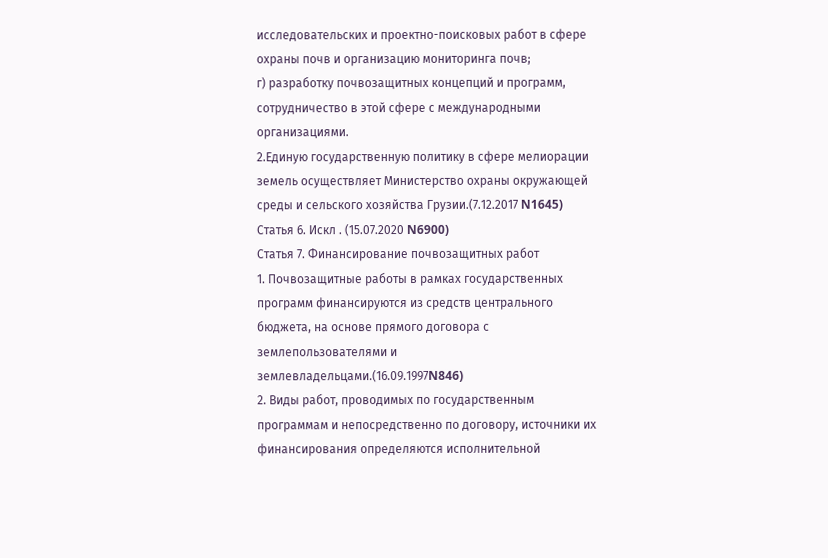исследовательских и проектно-поисковых работ в сфере охраны почв и организацию мониторинга почв;
г) разработку почвозащитных концепций и программ, сотрудничество в этой сфере с международными организациями.
2.Единую государственную политику в сфере мелиорации земель осуществляет Министерство охраны окружающей среды и сельского хозяйства Грузии.(7.12.2017 N1645)
Статья 6. Искл . (15.07.2020 N6900)
Статья 7. Финансирование почвозащитных работ
1. Почвозащитные работы в рамках государственных программ финансируются из средств центрального бюджета, на основе прямого договора с землепользователями и землевладельцами.(16.09.1997N846)
2. Виды работ, проводимых по государственным программам и непосредственно по договору, источники их финансирования определяются исполнительной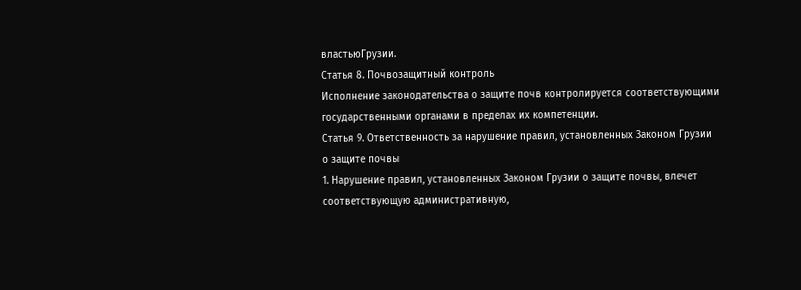властьюГрузии.
Статья 8. Почвозащитный контроль
Исполнение законодательства о защите почв контролируется соответствующими государственными органами в пределах их компетенции.
Статья 9. Ответственность за нарушение правил, установленных Законом Грузии
о защите почвы
1. Нарушение правил, установленных Законом Грузии о защите почвы, влечет соответствующую административную,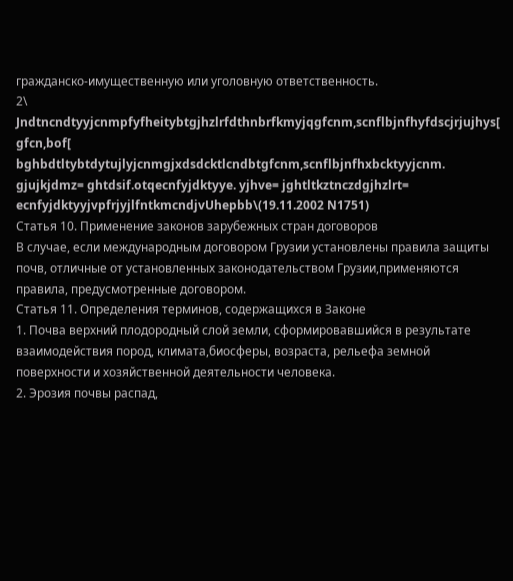гражданско-имущественную или уголовную ответственность.
2\ Jndtncndtyyjcnmpfyfheitybtgjhzlrfdthnbrfkmyjqgfcnm,scnflbjnfhyfdscjrjujhys[ gfcn,bof[ bghbdtltybtdytujlyjcnmgjxdsdcktlcndbtgfcnm,scnflbjnfhxbcktyyjcnm. gjujkjdmz= ghtdsif.otqecnfyjdktyye. yjhve= jghtltkztnczdgjhzlrt= ecnfyjdktyyjvpfrjyjlfntkmcndjvUhepbb\(19.11.2002 N1751)
Статья 10. Применение законов зарубежных стран договоров
В случае, если международным договором Грузии установлены правила защиты почв, отличные от установленных законодательством Грузии,применяются правила, предусмотренные договором.
Статья 11. Определения терминов, содержащихся в Законе
1. Почва верхний плодородный слой земли, сформировавшийся в результате взаимодействия пород, климата,биосферы, возраста, рельефа земной поверхности и хозяйственной деятельности человека.
2. Эрозия почвы распад,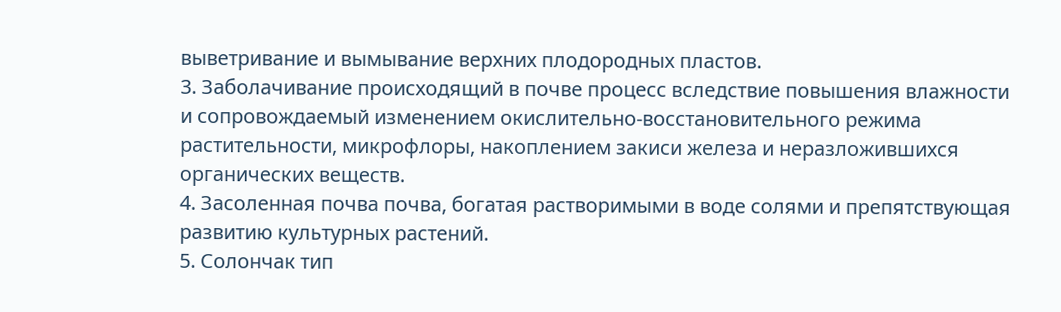выветривание и вымывание верхних плодородных пластов.
3. Заболачивание происходящий в почве процесс вследствие повышения влажности и сопровождаемый изменением окислительно-восстановительного режима растительности, микрофлоры, накоплением закиси железа и неразложившихся органических веществ.
4. Засоленная почва почва, богатая растворимыми в воде солями и препятствующая развитию культурных растений.
5. Солончак тип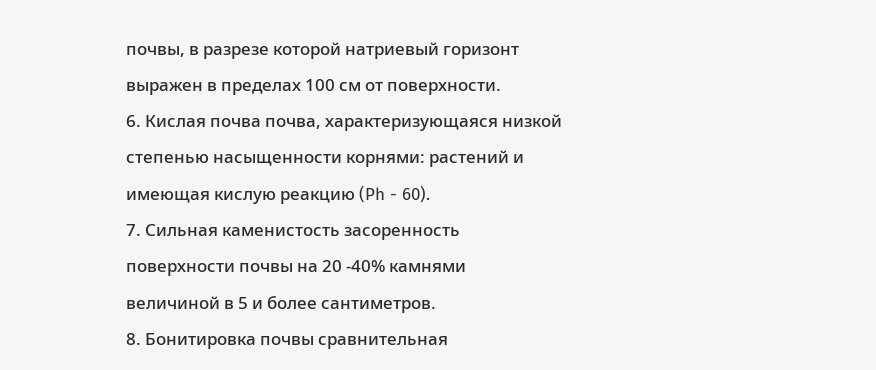почвы, в разрезе которой натриевый горизонт выражен в пределах 100 см от поверхности.
6. Кислая почва почва, характеризующаяся низкой степенью насыщенности корнями: растений и имеющая кислую реакцию (Ph - 60).
7. Сильная каменистость засоренность поверхности почвы на 20 -40% камнями величиной в 5 и более сантиметров.
8. Бонитировка почвы сравнительная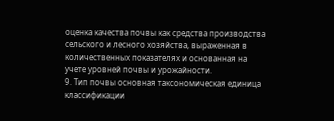оценка качества почвы как средства производства сельского и лесного хозяйства, выраженная в количественных показателях и основанная на учете уровней почвы и урожайности.
9. Тип почвы основная таксономическая единица классификации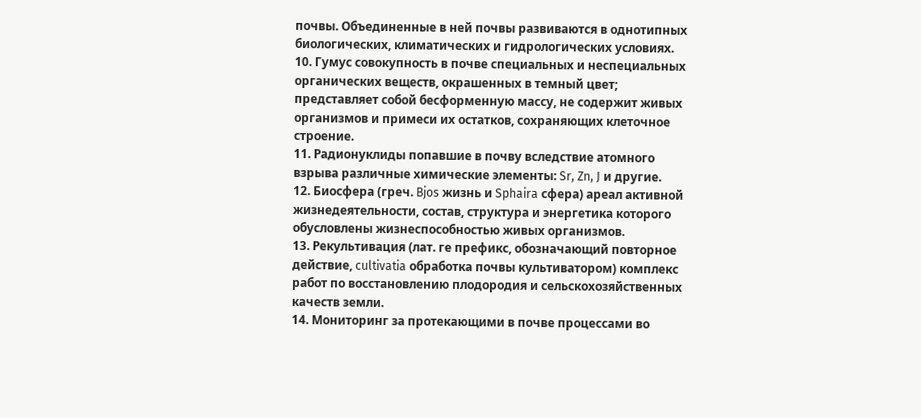почвы. Объединенные в ней почвы развиваются в однотипных биологических, климатических и гидрологических условиях.
10. Гумус совокупность в почве специальных и неспециальных органических веществ, окрашенных в темный цвет; представляет собой бесформенную массу, не содержит живых организмов и примеси их остатков, сохраняющих клеточное строение.
11. Радионуклиды попавшие в почву вследствие атомного взрыва различные химические элементы: Sr, Zn, J и другие.
12. Биосфера (греч. Bjos жизнь и Sphaira сфера) ареал активной жизнедеятельности, состав, структура и энергетика которого обусловлены жизнеспособностью живых организмов.
13. Рекультивация (лат. ге префикс, обозначающий повторное действие, cultivatia обработка почвы культиватором) комплекс работ по восстановлению плодородия и сельскохозяйственных качеств земли.
14. Мониторинг за протекающими в почве процессами во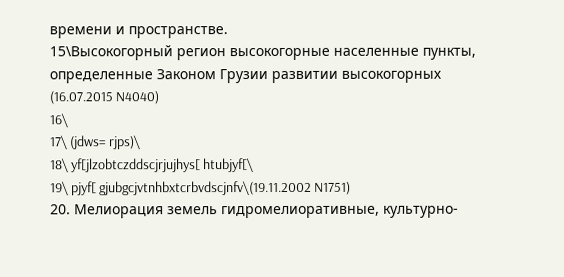времени и пространстве.
15\Высокогорный регион высокогорные населенные пункты, определенные Законом Грузии развитии высокогорных (16.07.2015 N4040)
16\
17\ (jdws= rjps)\
18\ yf[jlzobtczddscjrjujhys[ htubjyf[\
19\ pjyf[ gjubgcjvtnhbxtcrbvdscjnfv\(19.11.2002 N1751)
20. Мелиорация земель гидромелиоративные, культурно-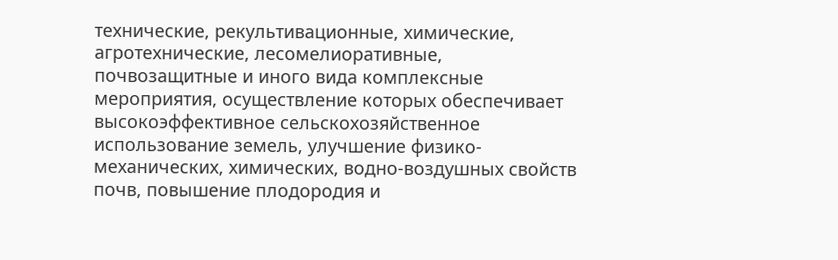технические, рекультивационные, химические, агротехнические, лесомелиоративные, почвозащитные и иного вида комплексные мероприятия, осуществление которых обеспечивает высокоэффективное сельскохозяйственное использование земель, улучшение физико-механических, химических, водно-воздушных свойств почв, повышение плодородия и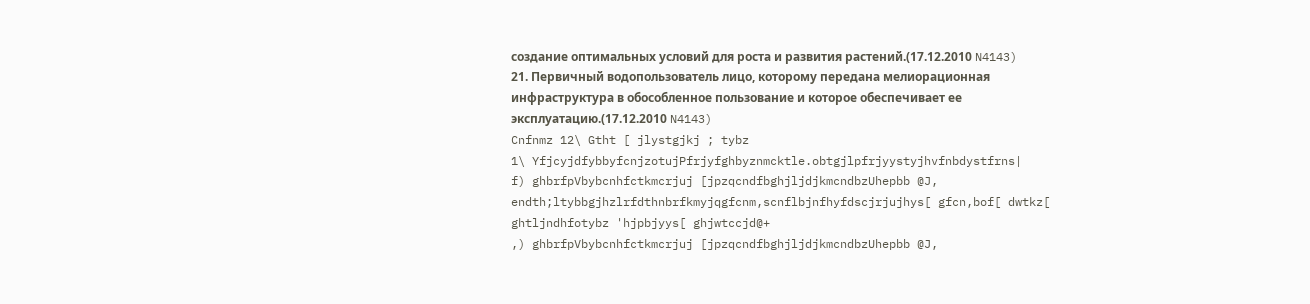создание оптимальных условий для роста и развития растений.(17.12.2010 N4143)
21. Первичный водопользователь лицо, которому передана мелиорационная инфраструктура в обособленное пользование и которое обеспечивает ее эксплуатацию.(17.12.2010 N4143)
Cnfnmz 12\ Gtht [ jlystgjkj ; tybz
1\ YfjcyjdfybbyfcnjzotujPfrjyfghbyznmcktle.obtgjlpfrjyystyjhvfnbdystfrns|
f) ghbrfpVbybcnhfctkmcrjuj [jpzqcndfbghjljdjkmcndbzUhepbb @J, endth;ltybbgjhzlrfdthnbrfkmyjqgfcnm,scnflbjnfhyfdscjrjujhys[ gfcn,bof[ dwtkz[ ghtljndhfotybz 'hjpbjyys[ ghjwtccjd@+
,) ghbrfpVbybcnhfctkmcrjuj [jpzqcndfbghjljdjkmcndbzUhepbb @J,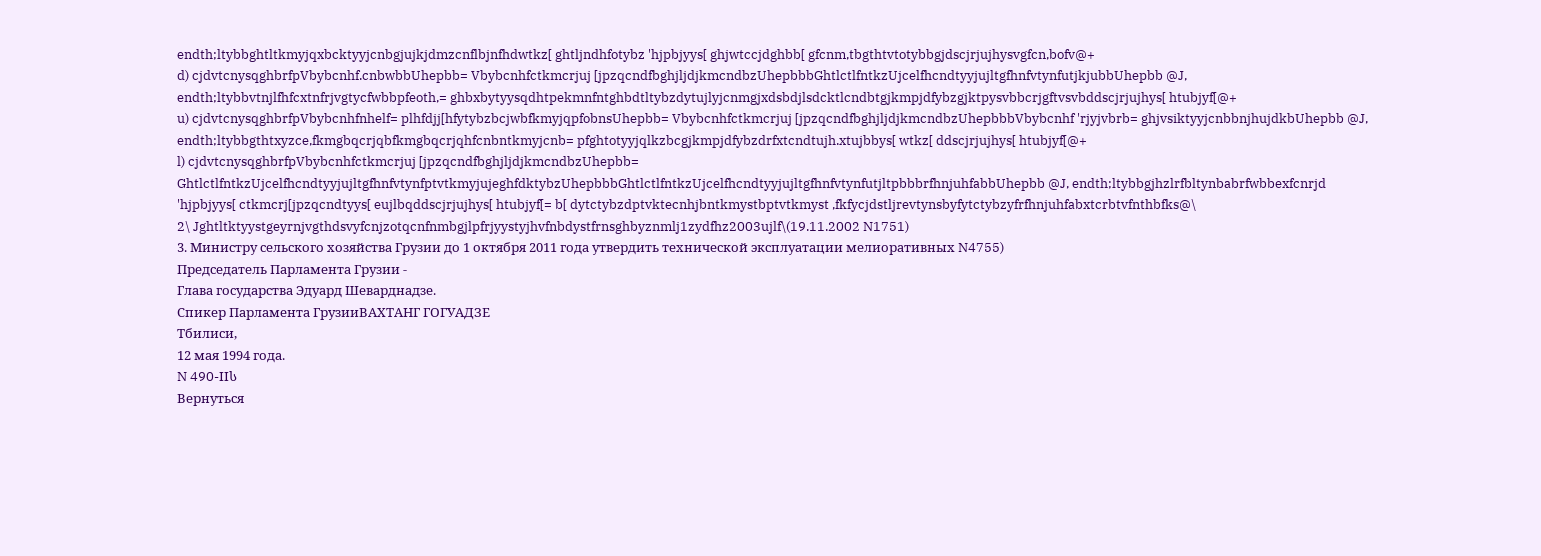endth;ltybbghtltkmyjqxbcktyyjcnbgjujkjdmzcnflbjnfhdwtkz[ ghtljndhfotybz 'hjpbjyys[ ghjwtccjdghbb[ gfcnm,tbgthtvtotybbgjdscjrjujhysvgfcn,bofv@+
d) cjdvtcnysqghbrfpVbybcnhf.cnbwbbUhepbb= Vbybcnhfctkmcrjuj [jpzqcndfbghjljdjkmcndbzUhepbbbGhtlctlfntkzUjcelfhcndtyyjujltgfhnfvtynfutjkjubbUhepbb @J, endth;ltybbvtnjlfhfcxtnfrjvgtycfwbbpfeoth,= ghbxbytyysqdhtpekmnfntghbdtltybzdytujlyjcnmgjxdsbdjlsdcktlcndbtgjkmpjdfybzgjktpysvbbcrjgftvsvbddscjrjujhys[ htubjyf[@+
u) cjdvtcnysqghbrfpVbybcnhfnhelf= plhfdjj[hfytybzbcjwbfkmyjqpfobnsUhepbb= Vbybcnhfctkmcrjuj [jpzqcndfbghjljdjkmcndbzUhepbbbVbybcnhf 'rjyjvbrb= ghjvsiktyyjcnbbnjhujdkbUhepbb @J, endth;ltybbgthtxyzce,fkmgbqcrjqbfkmgbqcrjqhfcnbntkmyjcnb= pfghtotyyjqlkzbcgjkmpjdfybzdrfxtcndtujh.xtujbbys[ wtkz[ ddscjrjujhys[ htubjyf[@+
l) cjdvtcnysqghbrfpVbybcnhfctkmcrjuj [jpzqcndfbghjljdjkmcndbzUhepbb= GhtlctlfntkzUjcelfhcndtyyjujltgfhnfvtynfptvtkmyjujeghfdktybzUhepbbbGhtlctlfntkzUjcelfhcndtyyjujltgfhnfvtynfutjltpbbbrfhnjuhfabbUhepbb @J, endth;ltybbgjhzlrfbltynbabrfwbbexfcnrjd 'hjpbjyys[ ctkmcrj[jpzqcndtyys[ eujlbqddscjrjujhys[ htubjyf[= b[ dytctybzdptvktecnhjbntkmystbptvtkmyst ,fkfycjdstljrevtynsbyfytctybzyfrfhnjuhfabxtcrbtvfnthbfks@\
2\ Jghtltktyystgeyrnjvgthdsvyfcnjzotqcnfnmbgjlpfrjyystyjhvfnbdystfrnsghbyznmlj1zydfhz2003ujlf\(19.11.2002 N1751)
3. Министру сельского хозяйства Грузии до 1 октября 2011 года утвердить технической эксплуатации мелиоративных N4755)
Председатель Парламента Грузии -
Глава государства Эдуард Шеварднадзе.
Спикер Парламента ГрузииВАХТАНГ ГОГУАДЗЕ
Тбилиси,
12 мая 1994 года.
N 490-IIს
Вернуться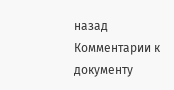назад
Комментарии к документу